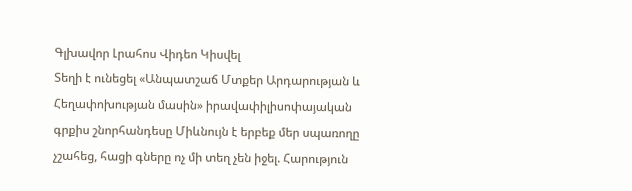Գլխավոր Լրահոս Վիդեո Կիսվել
Տեղի է ունեցել «Անպատշաճ Մտքեր Արդարության և Հեղափոխության մասին» իրավափիլիսոփայական գրքիս շնորհանդեսը Միևնույն է երբեք մեր սպառողը չշահեց, հացի գները ոչ մի տեղ չեն իջել. Հարություն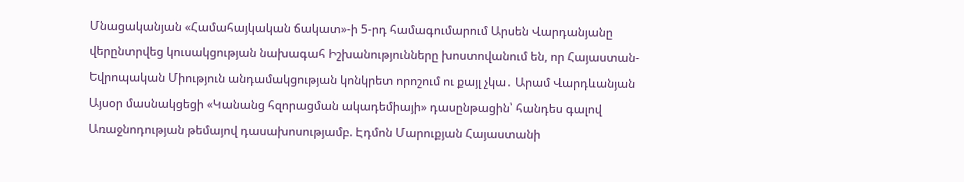Մնացականյան «Համահայկական ճակատ»-ի 5-րդ համագումարում Արսեն Վարդանյանը վերընտրվեց կուսակցության նախագահ Իշխանությունները խոստովանում են, որ Հայաստան-Եվրոպական Միություն անդամակցության կոնկրետ որոշում ու քայլ չկա․ Արամ Վարդևանյան Այսօր մասնակցեցի «Կանանց հզորացման ակադեմիայի» դասընթացին՝ հանդես գալով Առաջնոդության թեմայով դասախոսությամբ. Էդմոն Մարուքյան Հայաստանի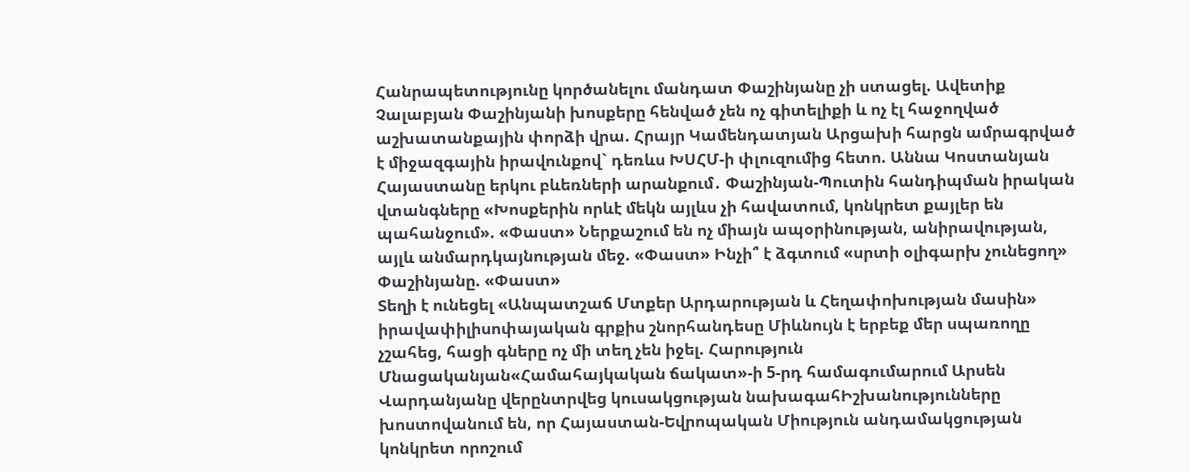Հանրապետությունը կործանելու մանդատ Փաշինյանը չի ստացել. Ավետիք Չալաբյան Փաշինյանի խոսքերը հենված չեն ոչ գիտելիքի և ոչ էլ հաջողված աշխատանքային փորձի վրա. Հրայր Կամենդատյան Արցախի հարցն ամրագրված է միջազգային իրավունքով` դեռևս ԽՍՀՄ-ի փլուզումից հետո. Աննա Կոստանյան Հայաստանը երկու բևեռների արանքում․ Փաշինյան-Պուտին հանդիպման իրական վտանգները «Խոսքերին որևէ մեկն այլևս չի հավատում, կոնկրետ քայլեր են պահանջում». «Փաստ» Ներքաշում են ոչ միայն ապօրինության, անիրավության, այլև անմարդկայնության մեջ. «Փաստ» Ինչի՞ է ձգտում «սրտի օլիգարխ չունեցող» Փաշինյանը. «Փաստ»
Տեղի է ունեցել «Անպատշաճ Մտքեր Արդարության և Հեղափոխության մասին» իրավափիլիսոփայական գրքիս շնորհանդեսը Միևնույն է երբեք մեր սպառողը չշահեց, հացի գները ոչ մի տեղ չեն իջել. Հարություն Մնացականյան«Համահայկական ճակատ»-ի 5-րդ համագումարում Արսեն Վարդանյանը վերընտրվեց կուսակցության նախագահԻշխանությունները խոստովանում են, որ Հայաստան-Եվրոպական Միություն անդամակցության կոնկրետ որոշում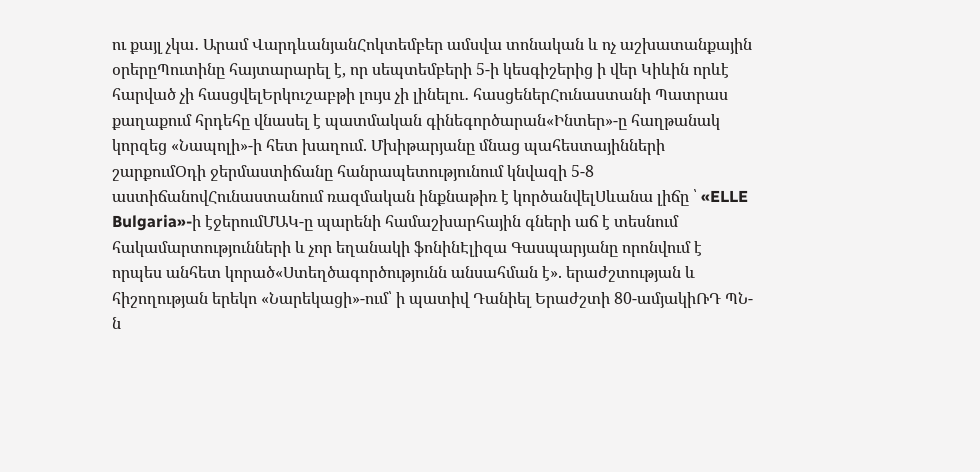ու քայլ չկա․ Արամ ՎարդևանյանՀոկտեմբեր ամսվա տոնական և ոչ աշխատանքային օրերըՊուտինը հայտարարել է, որ սեպտեմբերի 5-ի կեսգիշերից ի վեր Կիևին որևէ հարված չի հասցվելԵրկուշաբթի լույս չի լինելու․ հասցեներՀունաստանի Պատրաս քաղաքում հրդեհը վնասել է պատմական գինեգործարան«Ինտեր»-ը հաղթանակ կորզեց «Նապոլի»-ի հետ խաղում. Մխիթարյանը մնաց պահեստայինների շարքումՕդի ջերմաստիճանը հանրապետությունում կնվազի 5-8 աստիճանովՀունաստանում ռազմական ինքնաթիռ է կործանվելՍևանա լիճը ՝ «ELLE Bulgaria»-ի էջերումՄԱԿ-ը պարենի համաշխարհային գների աճ է տեսնում հակամարտությունների և չոր եղանակի ֆոնինԷլիզա Գասպարյանը որոնվում է որպես անհետ կորած«Ստեղծագործությունն անսահման է». երաժշտության և հիշողության երեկո «Նարեկացի»-ում՝ ի պատիվ Դանիել Երաժշտի 80-ամյակիՌԴ ՊՆ-ն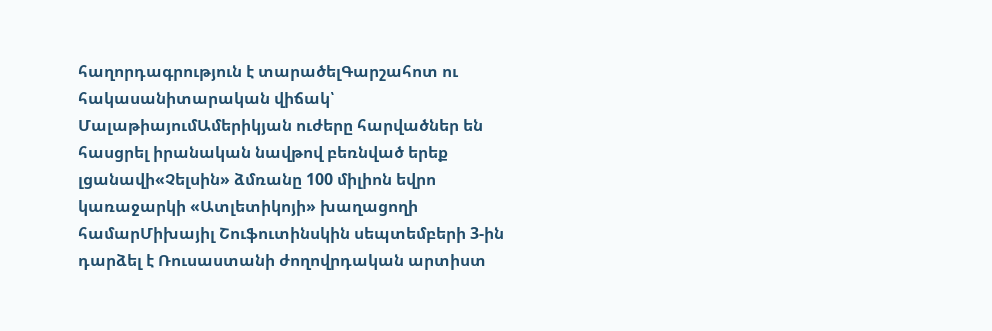հաղորդագրություն է տարածելԳարշահոտ ու հակասանիտարական վիճակ՝ ՄալաթիայումԱմերիկյան ուժերը հարվածներ են հասցրել իրանական նավթով բեռնված երեք լցանավի«Չելսին» ձմռանը 100 միլիոն եվրո կառաջարկի «Ատլետիկոյի» խաղացողի համարՄիխայիլ Շուֆուտինսկին սեպտեմբերի 3-ին դարձել է Ռուսաստանի ժողովրդական արտիստ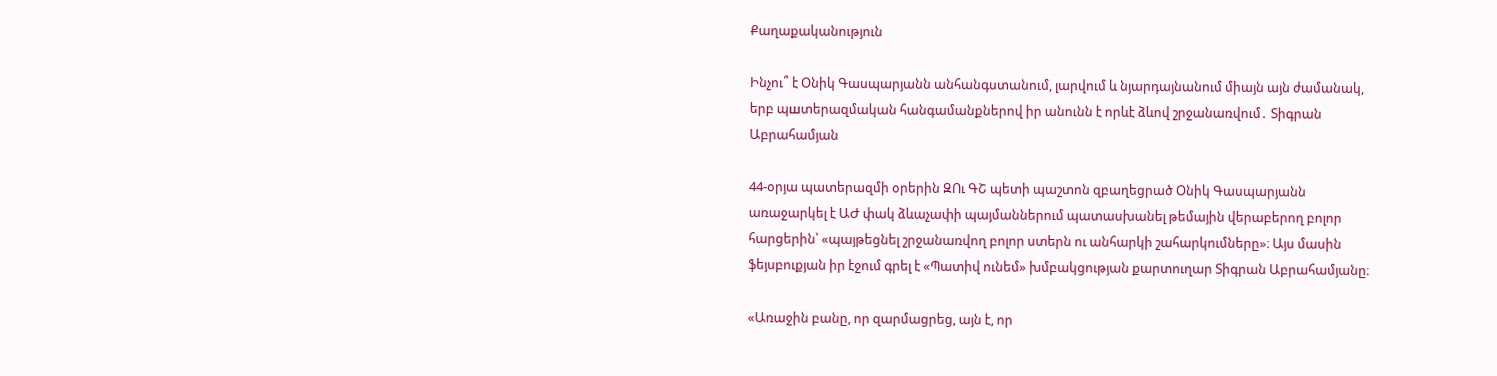Քաղաքականություն

Ինչու՞ է Օնիկ Գասպարյանն անհանգստանում, լարվում և նյարդայնանում միայն այն ժամանակ, երբ պшտերազմական հանգամանքներով իր անունն է որևէ ձևով շրջանառվում․ Տիգրան Աբրահամյան

44-օրյա պատերազմի օրերին ԶՈւ ԳՇ պետի պաշտոն զբաղեցրած Օնիկ Գասպարյանն առաջարկել է ԱԺ փակ ձևաչափի պայմաններում պատասխանել թեմային վերաբերող բոլոր հարցերին՝ «պայթեցնել շրջանառվող բոլոր ստերն ու անհարկի շահարկումները»։ Այս մասին ֆեյսբուքյան իր էջում գրել է «Պատիվ ունեմ» խմբակցության քարտուղար Տիգրան Աբրահամյանը։

«Առաջին բանը, որ զարմացրեց, այն է, որ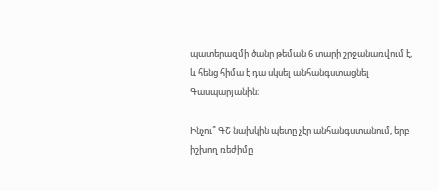պատերազմի ծանր թեման 6 տարի շրջանառվում է, և հենց հիմա է դա սկսել անհանգստացնել Գասպարյանին։

Ինչու՞ ԳՇ նախկին պետը չէր անհանգստանում, երբ իշխող ռեժիմը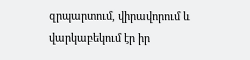զրպարտում, վիրավորում և վարկաբեկում էր իր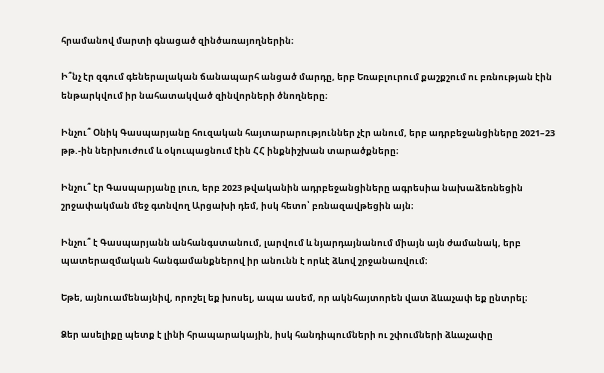հրամանով մարտի գնացած զինծառայողներին։

Ի՞նչ էր զգում գեներալական ճանապարհ անցած մարդը, երբ Եռաբլուրում քաշքշում ու բռնության էին ենթարկվում իր նահատակված զինվորների ծնողները։

Ինչու՞ Օնիկ Գասպարյանը հուզական հայտարարություններ չէր անում, երբ ադրբեջանցիները 2021–23 թթ.-ին ներխուժում և օկուպացնում էին ՀՀ ինքնիշխան տարածքները։

Ինչու՞ էր Գասպարյանը լուռ, երբ 2023 թվականին ադրբեջանցիները ագրեսիա նախաձեռնեցին շրջափակման մեջ գտնվող Արցախի դեմ, իսկ հետո՝ բռնազավթեցին այն։

Ինչու՞ է Գասպարյանն անհանգստանում, լարվում և նյարդայնանում միայն այն ժամանակ, երբ պատերազմական հանգամանքներով իր անունն է որևէ ձևով շրջանառվում։

Եթե, այնուամենայնիվ, որոշել եք խոսել, ապա ասեմ, որ ակնհայտորեն վատ ձևաչափ եք ընտրել։

Ձեր ասելիքը պետք է լինի հրապարակային, իսկ հանդիպումների ու շփումների ձևաչափը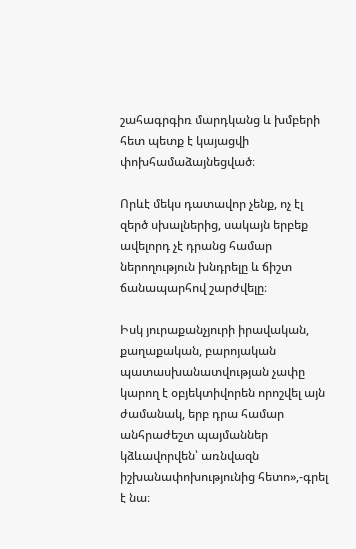շահագրգիռ մարդկանց և խմբերի հետ պետք է կայացվի փոխհամաձայնեցված։

Որևէ մեկս դատավոր չենք, ոչ էլ զերծ սխալներից, սակայն երբեք ավելորդ չէ դրանց համար ներողություն խնդրելը և ճիշտ ճանապարհով շարժվելը։

Իսկ յուրաքանչյուրի իրավական, քաղաքական, բարոյական պատասխանատվության չափը կարող է օբյեկտիվորեն որոշվել այն ժամանակ, երբ դրա համար անհրաժեշտ պայմաններ կձևավորվեն՝ առնվազն իշխանափոխությունից հետո»,-գրել է նա։